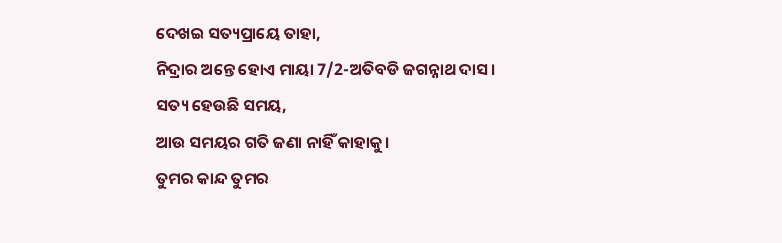ଦେଖଇ ସତ୍ୟପ୍ରାୟେ ତାହା,
ନିଦ୍ରାର ଅନ୍ତେ ହୋଏ ମାୟା 7/2-ଅତିବଡି ଜଗନ୍ନାଥ ଦାସ।
ସତ୍ୟ ହେଉଛି ସମୟ,
ଆଉ ସମୟର ଗତି ଜଣା ନାହିଁ କାହାକୁ।
ତୁମର କାନ୍ଦ ତୁମର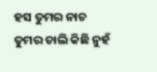ହସ ତୁମର ନାଚ
ତୁମର ଚାଲି କିଛି ନୁହଁ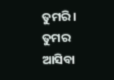ତୁମରି।
ତୁମର ଆସିବା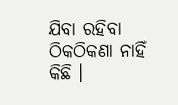ଯିବା ରହିବା
ଠିକଠିକଣା ନାହିଁ କିଛି ।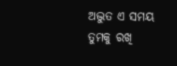ଅଦ୍ଭୁତ ଏ ସମୟ
ତୁମକୁ ରଖି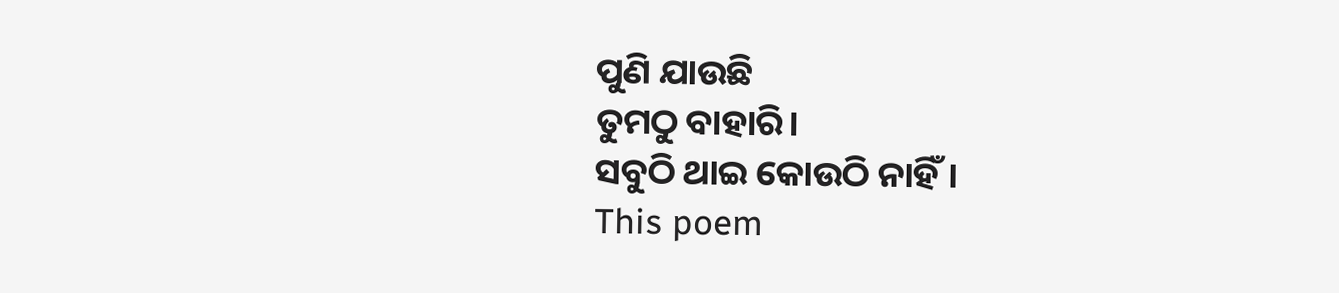ପୁଣି ଯାଉଛି
ତୁମଠୁ ବାହାରି।
ସବୁଠି ଥାଇ କୋଉଠି ନାହିଁ।
This poem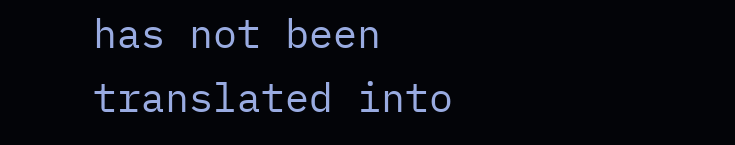has not been translated into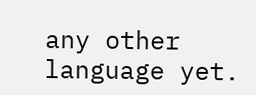any other language yet.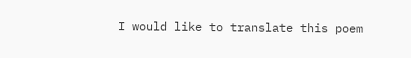I would like to translate this poem